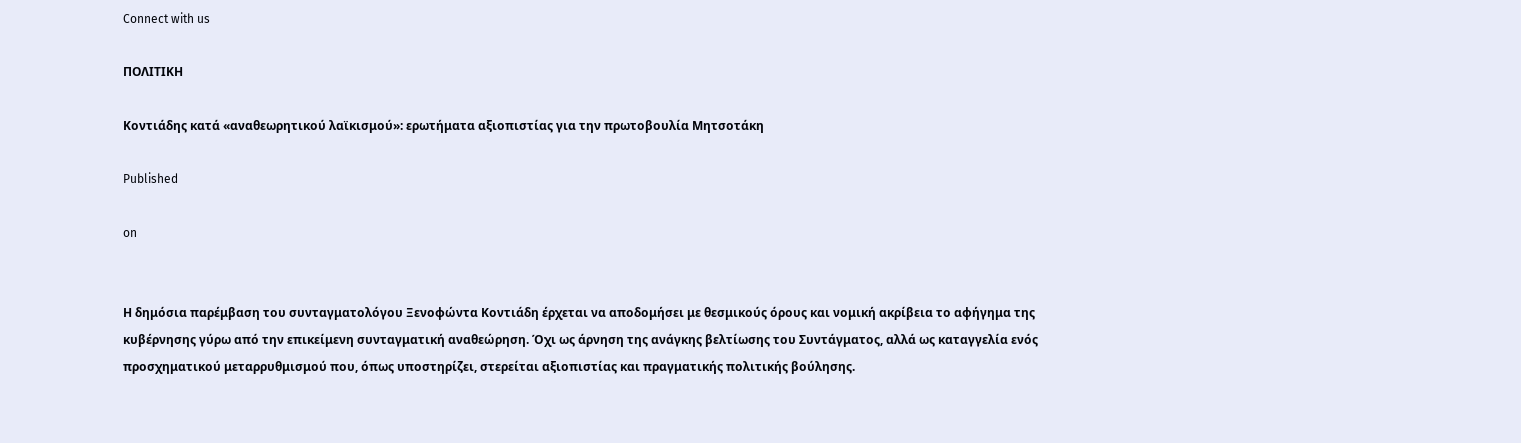Connect with us

ΠΟΛΙΤΙΚΗ

Κοντιάδης κατά «αναθεωρητικού λαϊκισμού»: ερωτήματα αξιοπιστίας για την πρωτοβουλία Μητσοτάκη

Published

on


Η δημόσια παρέμβαση του συνταγματολόγου Ξενοφώντα Κοντιάδη έρχεται να αποδομήσει με θεσμικούς όρους και νομική ακρίβεια το αφήγημα της κυβέρνησης γύρω από την επικείμενη συνταγματική αναθεώρηση. Όχι ως άρνηση της ανάγκης βελτίωσης του Συντάγματος, αλλά ως καταγγελία ενός προσχηματικού μεταρρυθμισμού που, όπως υποστηρίζει, στερείται αξιοπιστίας και πραγματικής πολιτικής βούλησης.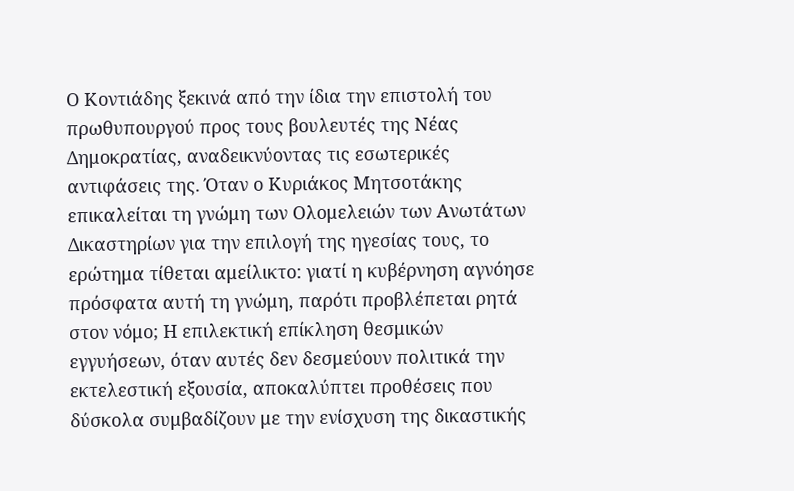Ο Κοντιάδης ξεκινά από την ίδια την επιστολή του πρωθυπουργού προς τους βουλευτές της Νέας Δημοκρατίας, αναδεικνύοντας τις εσωτερικές αντιφάσεις της. Όταν ο Κυριάκος Μητσοτάκης επικαλείται τη γνώμη των Ολομελειών των Ανωτάτων Δικαστηρίων για την επιλογή της ηγεσίας τους, το ερώτημα τίθεται αμείλικτο: γιατί η κυβέρνηση αγνόησε πρόσφατα αυτή τη γνώμη, παρότι προβλέπεται ρητά στον νόμο; Η επιλεκτική επίκληση θεσμικών εγγυήσεων, όταν αυτές δεν δεσμεύουν πολιτικά την εκτελεστική εξουσία, αποκαλύπτει προθέσεις που δύσκολα συμβαδίζουν με την ενίσχυση της δικαστικής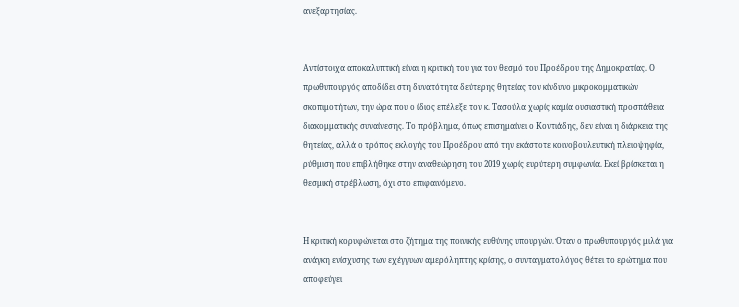ανεξαρτησίας.


Αντίστοιχα αποκαλυπτική είναι η κριτική του για τον θεσμό του Προέδρου της Δημοκρατίας. Ο πρωθυπουργός αποδίδει στη δυνατότητα δεύτερης θητείας τον κίνδυνο μικροκομματικών σκοπιμοτήτων, την ώρα που ο ίδιος επέλεξε τον κ. Τασούλα χωρίς καμία ουσιαστική προσπάθεια διακομματικής συναίνεσης. Το πρόβλημα, όπως επισημαίνει ο Κοντιάδης, δεν είναι η διάρκεια της θητείας, αλλά ο τρόπος εκλογής του Προέδρου από την εκάστοτε κοινοβουλευτική πλειοψηφία, ρύθμιση που επιβλήθηκε στην αναθεώρηση του 2019 χωρίς ευρύτερη συμφωνία. Εκεί βρίσκεται η θεσμική στρέβλωση, όχι στο επιφαινόμενο.


Η κριτική κορυφώνεται στο ζήτημα της ποινικής ευθύνης υπουργών. Όταν ο πρωθυπουργός μιλά για ανάγκη ενίσχυσης των εχέγγυων αμερόληπτης κρίσης, ο συνταγματολόγος θέτει το ερώτημα που αποφεύγει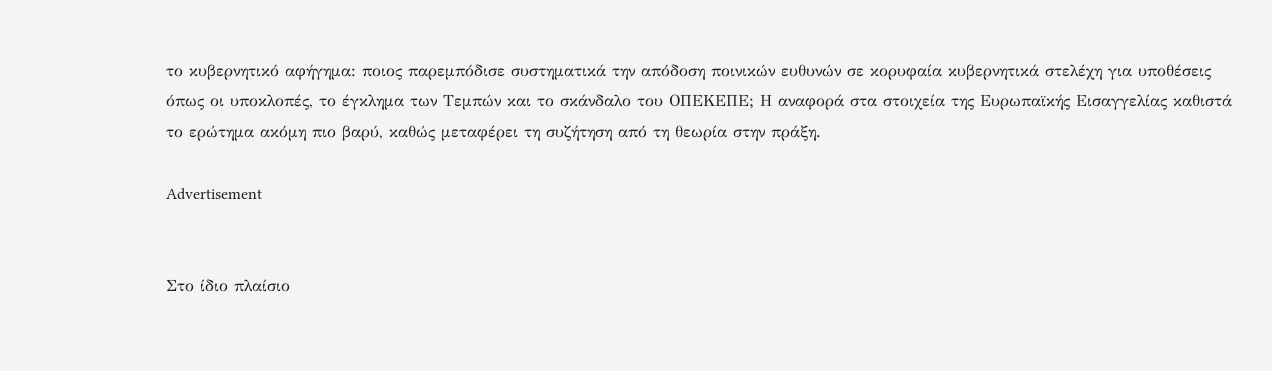το κυβερνητικό αφήγημα: ποιος παρεμπόδισε συστηματικά την απόδοση ποινικών ευθυνών σε κορυφαία κυβερνητικά στελέχη για υποθέσεις όπως οι υποκλοπές, το έγκλημα των Τεμπών και το σκάνδαλο του ΟΠΕΚΕΠΕ; Η αναφορά στα στοιχεία της Ευρωπαϊκής Εισαγγελίας καθιστά το ερώτημα ακόμη πιο βαρύ, καθώς μεταφέρει τη συζήτηση από τη θεωρία στην πράξη.

Advertisement


Στο ίδιο πλαίσιο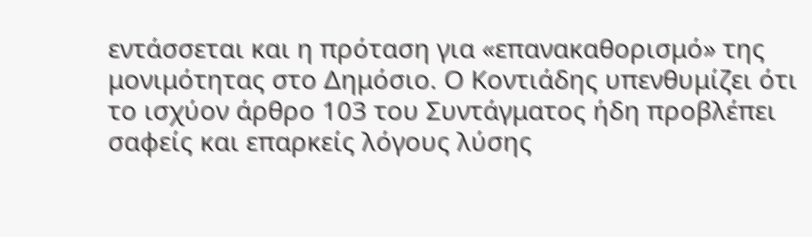εντάσσεται και η πρόταση για «επανακαθορισμό» της μονιμότητας στο Δημόσιο. Ο Κοντιάδης υπενθυμίζει ότι το ισχύον άρθρο 103 του Συντάγματος ήδη προβλέπει σαφείς και επαρκείς λόγους λύσης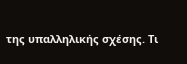της υπαλληλικής σχέσης. Τι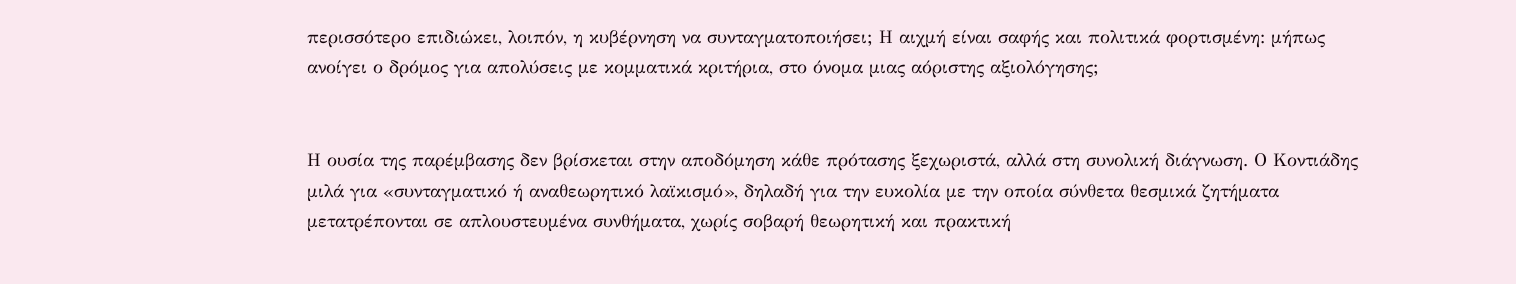περισσότερο επιδιώκει, λοιπόν, η κυβέρνηση να συνταγματοποιήσει; Η αιχμή είναι σαφής και πολιτικά φορτισμένη: μήπως ανοίγει ο δρόμος για απολύσεις με κομματικά κριτήρια, στο όνομα μιας αόριστης αξιολόγησης;


Η ουσία της παρέμβασης δεν βρίσκεται στην αποδόμηση κάθε πρότασης ξεχωριστά, αλλά στη συνολική διάγνωση. Ο Κοντιάδης μιλά για «συνταγματικό ή αναθεωρητικό λαϊκισμό», δηλαδή για την ευκολία με την οποία σύνθετα θεσμικά ζητήματα μετατρέπονται σε απλουστευμένα συνθήματα, χωρίς σοβαρή θεωρητική και πρακτική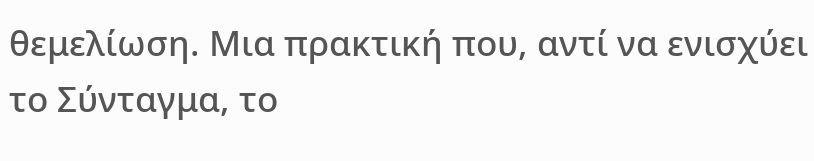θεμελίωση. Μια πρακτική που, αντί να ενισχύει το Σύνταγμα, το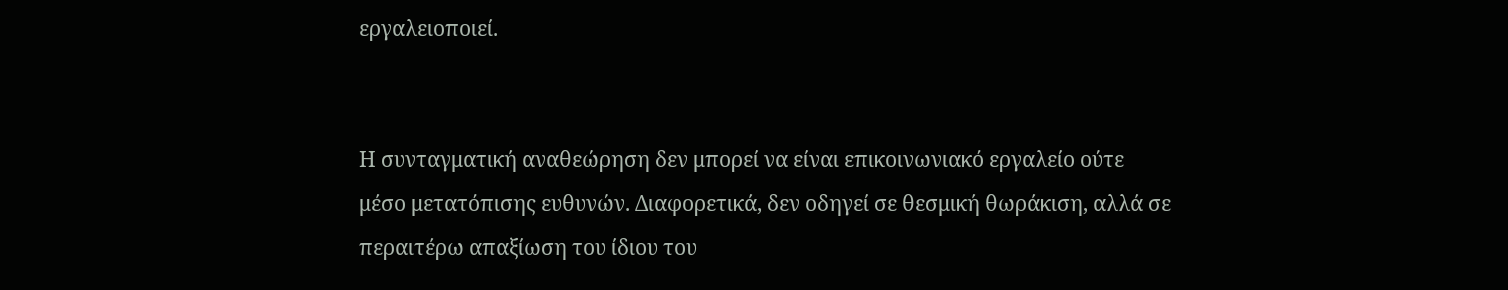εργαλειοποιεί.


Η συνταγματική αναθεώρηση δεν μπορεί να είναι επικοινωνιακό εργαλείο ούτε μέσο μετατόπισης ευθυνών. Διαφορετικά, δεν οδηγεί σε θεσμική θωράκιση, αλλά σε περαιτέρω απαξίωση του ίδιου του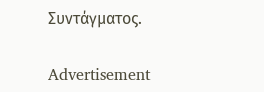Συντάγματος.

Advertisement